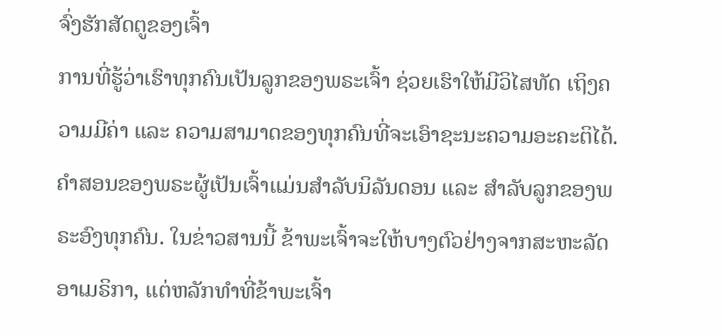ຈົ່ງຮັກສັດຕູຂອງເຈົ້າ
ການທີ່ຮູ້ວ່າເຮົາທຸກຄົນເປັນລູກຂອງພຣະເຈົ້າ ຊ່ວຍເຮົາໃຫ້ມີວິໄສທັດ ເຖິງຄວາມມີຄ່າ ແລະ ຄວາມສາມາດຂອງທຸກຄົນທີ່ຈະເອົາຊະນະຄວາມອະຄະຕິໄດ້.
ຄຳສອນຂອງພຣະຜູ້ເປັນເຈົ້າແມ່ນສຳລັບນິລັນດອນ ແລະ ສຳລັບລູກຂອງພຣະອົງທຸກຄົນ. ໃນຂ່າວສານນີ້ ຂ້າພະເຈົ້າຈະໃຫ້ບາງຕົວຢ່າງຈາກສະຫະລັດອາເມຣິກາ, ແຕ່ຫລັກທຳທີ່ຂ້າພະເຈົ້າ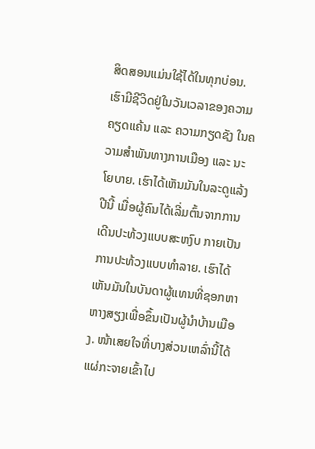ສິດສອນແມ່ນໃຊ້ໄດ້ໃນທຸກບ່ອນ.
ເຮົາມີຊີວິດຢູ່ໃນວັນເວລາຂອງຄວາມຄຽດແຄ້ນ ແລະ ຄວາມກຽດຊັງ ໃນຄວາມສຳພັນທາງການເມືອງ ແລະ ນະໂຍບາຍ. ເຮົາໄດ້ເຫັນມັນໃນລະດູແລ້ງປີນີ້ ເມື່ອຜູ້ຄົນໄດ້ເລີ່ມຕົ້ນຈາກການເດີນປະທ້ວງແບບສະຫງົບ ກາຍເປັນການປະທ້ວງແບບທຳລາຍ. ເຮົາໄດ້ເຫັນມັນໃນບັນດາຜູ້ແທນທີ່ຊອກຫາຫາງສຽງເພື່ອຂຶ້ນເປັນຜູ້ນຳບ້ານເມືອງ. ໜ້າເສຍໃຈທີ່ບາງສ່ວນເຫລົ່ານີ້ໄດ້ແຜ່ກະຈາຍເຂົ້າໄປ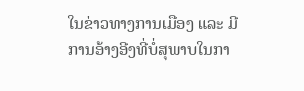ໃນຂ່າວທາງການເມືອງ ແລະ ມີການອ້າງອີງທີ່ບໍ່ສຸພາບໃນກາ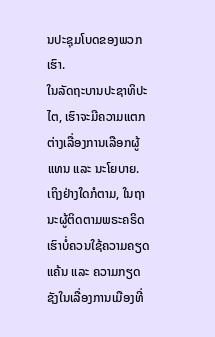ນປະຊຸມໂບດຂອງພວກເຮົາ.
ໃນລັດຖະບານປະຊາທິປະໄຕ, ເຮົາຈະມີຄວາມແຕກຕ່າງເລື່ອງການເລືອກຜູ້ແທນ ແລະ ນະໂຍບາຍ. ເຖິງຢ່າງໃດກໍຕາມ, ໃນຖານະຜູ້ຕິດຕາມພຣະຄຣິດ ເຮົາບໍ່ຄວນໃຊ້ຄວາມຄຽດແຄ້ນ ແລະ ຄວາມກຽດຊັງໃນເລື່ອງການເມືອງທີ່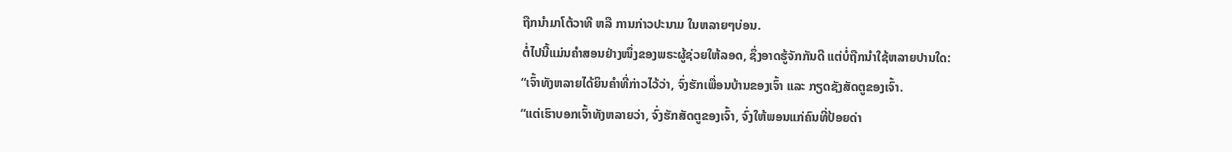ຖືກນຳມາໂຕ້ວາທີ ຫລື ການກ່າວປະນາມ ໃນຫລາຍໆບ່ອນ.
ຕໍ່ໄປນີ້ແມ່ນຄຳສອນຢ່າງໜຶ່ງຂອງພຣະຜູ້ຊ່ວຍໃຫ້ລອດ, ຊຶ່ງອາດຮູ້ຈັກກັນດີ ແຕ່ບໍ່ຖືກນຳໃຊ້ຫລາຍປານໃດ:
“ເຈົ້າທັງຫລາຍໄດ້ຍິນຄຳທີ່ກ່າວໄວ້ວ່າ, ຈົ່ງຮັກເພື່ອນບ້ານຂອງເຈົ້າ ແລະ ກຽດຊັງສັດຕູຂອງເຈົ້າ.
“ແຕ່ເຮົາບອກເຈົ້າທັງຫລາຍວ່າ, ຈົ່ງຮັກສັດຕູຂອງເຈົ້າ, ຈົ່ງໃຫ້ພອນແກ່ຄົນທີ່ປ້ອຍດ່າ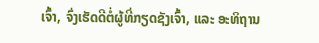ເຈົ້າ, ຈົ່ງເຮັດດີຕໍ່ຜູ້ທີ່ກຽດຊັງເຈົ້າ, ແລະ ອະທິຖານ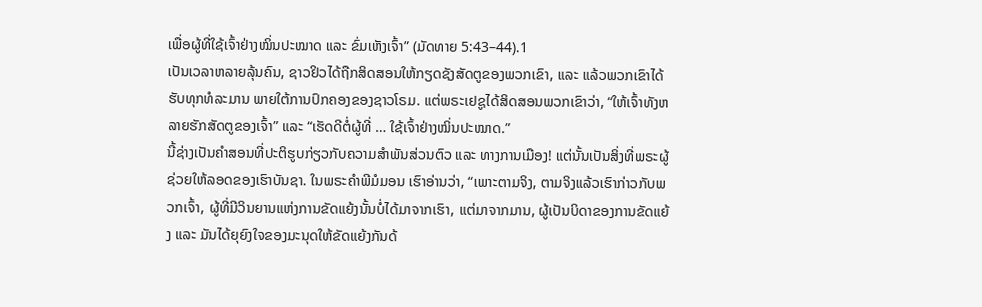ເພື່ອຜູ້ທີ່ໃຊ້ເຈົ້າຢ່າງໝິ່ນປະໝາດ ແລະ ຂົ່ມເຫັງເຈົ້າ” (ມັດທາຍ 5:43–44).1
ເປັນເວລາຫລາຍລຸ້ນຄົນ, ຊາວຢິວໄດ້ຖືກສິດສອນໃຫ້ກຽດຊັງສັດຕູຂອງພວກເຂົາ, ແລະ ແລ້ວພວກເຂົາໄດ້ຮັບທຸກທໍລະມານ ພາຍໃຕ້ການປົກຄອງຂອງຊາວໂຣມ. ແຕ່ພຣະເຢຊູໄດ້ສິດສອນພວກເຂົາວ່າ, “ໃຫ້ເຈົ້າທັງຫລາຍຮັກສັດຕູຂອງເຈົ້າ” ແລະ “ເຮັດດີຕໍ່ຜູ້ທີ່ … ໃຊ້ເຈົ້າຢ່າງໝິ່ນປະໝາດ.”
ນີ້ຊ່າງເປັນຄຳສອນທີ່ປະຕິຮູບກ່ຽວກັບຄວາມສຳພັນສ່ວນຕົວ ແລະ ທາງການເມືອງ! ແຕ່ນັ້ນເປັນສິ່ງທີ່ພຣະຜູ້ຊ່ວຍໃຫ້ລອດຂອງເຮົາບັນຊາ. ໃນພຣະຄຳພີມໍມອນ ເຮົາອ່ານວ່າ, “ເພາະຕາມຈິງ, ຕາມຈິງແລ້ວເຮົາກ່າວກັບພວກເຈົ້າ, ຜູ້ທີ່ມີວິນຍານແຫ່ງການຂັດແຍ້ງນັ້ນບໍ່ໄດ້ມາຈາກເຮົາ, ແຕ່ມາຈາກມານ, ຜູ້ເປັນບິດາຂອງການຂັດແຍ້ງ ແລະ ມັນໄດ້ຍຸຍົງໃຈຂອງມະນຸດໃຫ້ຂັດແຍ້ງກັນດ້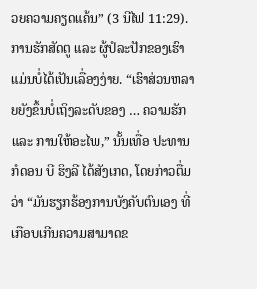ວຍຄວາມຄຽດແຄ້ນ” (3 ນີໄຟ 11:29).
ການຮັກສັດຕູ ແລະ ຜູ້ປໍລະປັກຂອງເຮົາແມ່ນບໍ່ໄດ້ເປັນເລື່ອງງ່າຍ. “ເຮົາສ່ວນຫລາຍຍັງຂຶ້ນບໍ່ເຖິງລະດັບຂອງ … ຄວາມຮັກ ແລະ ການໃຫ້ອະໄພ,” ນັ້ນເທື່ອ ປະທານກໍດອນ ບີ ຮິງລີ ໄດ້ສັງເກດ, ໂດຍກ່າວຕື່ມວ່າ “ມັນຮຽກຮ້ອງການບັງຄັບຕົນເອງ ທີ່ເກືອບເກີນຄວາມສາມາດຂ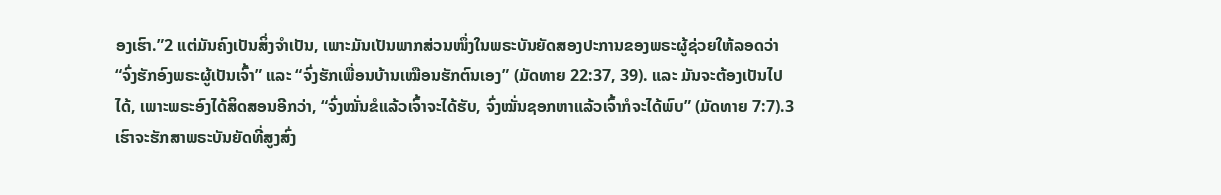ອງເຮົາ.”2 ແຕ່ມັນຄົງເປັນສິ່ງຈຳເປັນ, ເພາະມັນເປັນພາກສ່ວນໜຶ່ງໃນພຣະບັນຍັດສອງປະການຂອງພຣະຜູ້ຊ່ວຍໃຫ້ລອດວ່າ “ຈົ່ງຮັກອົງພຣະຜູ້ເປັນເຈົ້າ” ແລະ “ຈົ່ງຮັກເພື່ອນບ້ານເໝືອນຮັກຕົນເອງ” (ມັດທາຍ 22:37, 39). ແລະ ມັນຈະຕ້ອງເປັນໄປໄດ້, ເພາະພຣະອົງໄດ້ສິດສອນອີກວ່າ, “ຈົ່ງໝັ່ນຂໍແລ້ວເຈົ້າຈະໄດ້ຮັບ, ຈົ່ງໝັ່ນຊອກຫາແລ້ວເຈົ້າກໍຈະໄດ້ພົບ” (ມັດທາຍ 7:7).3
ເຮົາຈະຮັກສາພຣະບັນຍັດທີ່ສູງສົ່ງ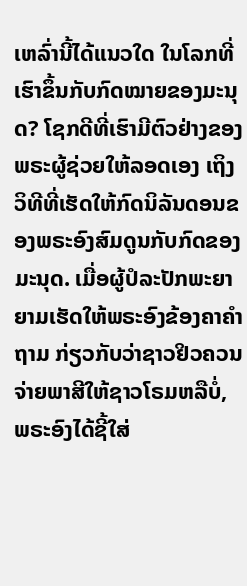ເຫລົ່ານີ້ໄດ້ແນວໃດ ໃນໂລກທີ່ເຮົາຂຶ້ນກັບກົດໝາຍຂອງມະນຸດ? ໂຊກດີທີ່ເຮົາມີຕົວຢ່າງຂອງພຣະຜູ້ຊ່ວຍໃຫ້ລອດເອງ ເຖິງວິທີທີ່ເຮັດໃຫ້ກົດນິລັນດອນຂອງພຣະອົງສົມດູນກັບກົດຂອງມະນຸດ. ເມື່ອຜູ້ປໍລະປັກພະຍາຍາມເຮັດໃຫ້ພຣະອົງຂ້ອງຄາຄຳຖາມ ກ່ຽວກັບວ່າຊາວຢິວຄວນຈ່າຍພາສີໃຫ້ຊາວໂຣມຫລືບໍ່, ພຣະອົງໄດ້ຊີ້ໃສ່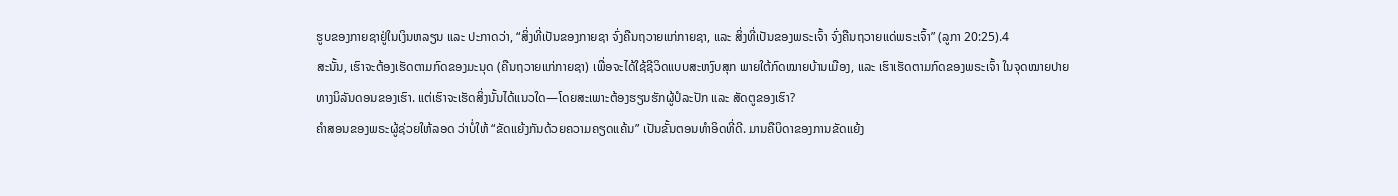ຮູບຂອງກາຍຊາຢູ່ໃນເງິນຫລຽນ ແລະ ປະກາດວ່າ, “ສິ່ງທີ່ເປັນຂອງກາຍຊາ ຈົ່ງຄືນຖວາຍແກ່ກາຍຊາ, ແລະ ສິ່ງທີ່ເປັນຂອງພຣະເຈົ້າ ຈົ່ງຄືນຖວາຍແດ່ພຣະເຈົ້າ” (ລູກາ 20:25).4
ສະນັ້ນ, ເຮົາຈະຕ້ອງເຮັດຕາມກົດຂອງມະນຸດ (ຄືນຖວາຍແກ່ກາຍຊາ) ເພື່ອຈະໄດ້ໃຊ້ຊີວິດແບບສະຫງົບສຸກ ພາຍໃຕ້ກົດໝາຍບ້ານເມືອງ, ແລະ ເຮົາເຮັດຕາມກົດຂອງພຣະເຈົ້າ ໃນຈຸດໝາຍປາຍທາງນິລັນດອນຂອງເຮົາ. ແຕ່ເຮົາຈະເຮັດສິ່ງນັ້ນໄດ້ແນວໃດ—ໂດຍສະເພາະຕ້ອງຮຽນຮັກຜູ້ປໍລະປັກ ແລະ ສັດຕູຂອງເຮົາ?
ຄຳສອນຂອງພຣະຜູ້ຊ່ວຍໃຫ້ລອດ ວ່າບໍ່ໃຫ້ “ຂັດແຍ້ງກັນດ້ວຍຄວາມຄຽດແຄ້ນ” ເປັນຂັ້ນຕອນທຳອິດທີ່ດີ. ມານຄືບິດາຂອງການຂັດແຍ້ງ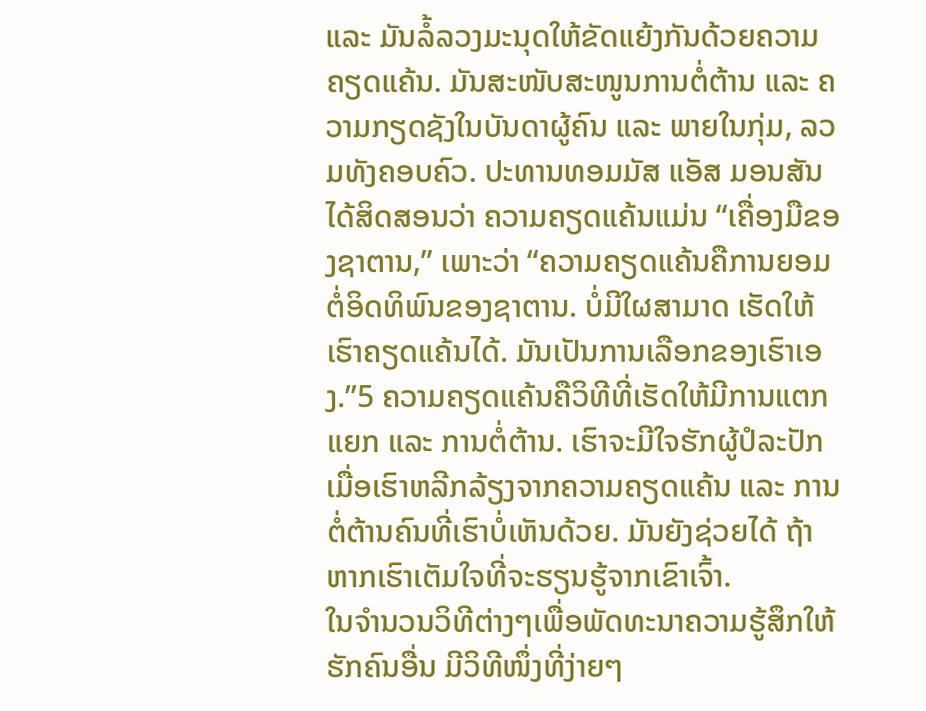ແລະ ມັນລໍ້ລວງມະນຸດໃຫ້ຂັດແຍ້ງກັນດ້ວຍຄວາມຄຽດແຄ້ນ. ມັນສະໜັບສະໜູນການຕໍ່ຕ້ານ ແລະ ຄວາມກຽດຊັງໃນບັນດາຜູ້ຄົນ ແລະ ພາຍໃນກຸ່ມ, ລວມທັງຄອບຄົວ. ປະທານທອມມັສ ແອັສ ມອນສັນ ໄດ້ສິດສອນວ່າ ຄວາມຄຽດແຄ້ນແມ່ນ “ເຄື່ອງມືຂອງຊາຕານ,” ເພາະວ່າ “ຄວາມຄຽດແຄ້ນຄືການຍອມຕໍ່ອິດທິພົນຂອງຊາຕານ. ບໍ່ມີໃຜສາມາດ ເຮັດໃຫ້ ເຮົາຄຽດແຄ້ນໄດ້. ມັນເປັນການເລືອກຂອງເຮົາເອງ.”5 ຄວາມຄຽດແຄ້ນຄືວິທີທີ່ເຮັດໃຫ້ມີການແຕກແຍກ ແລະ ການຕໍ່ຕ້ານ. ເຮົາຈະມີໃຈຮັກຜູ້ປໍລະປັກ ເມື່ອເຮົາຫລີກລ້ຽງຈາກຄວາມຄຽດແຄ້ນ ແລະ ການຕໍ່ຕ້ານຄົນທີ່ເຮົາບໍ່ເຫັນດ້ວຍ. ມັນຍັງຊ່ວຍໄດ້ ຖ້າຫາກເຮົາເຕັມໃຈທີ່ຈະຮຽນຮູ້ຈາກເຂົາເຈົ້າ.
ໃນຈຳນວນວິທີຕ່າງໆເພື່ອພັດທະນາຄວາມຮູ້ສຶກໃຫ້ຮັກຄົນອື່ນ ມີວິທີໜຶ່ງທີ່ງ່າຍໆ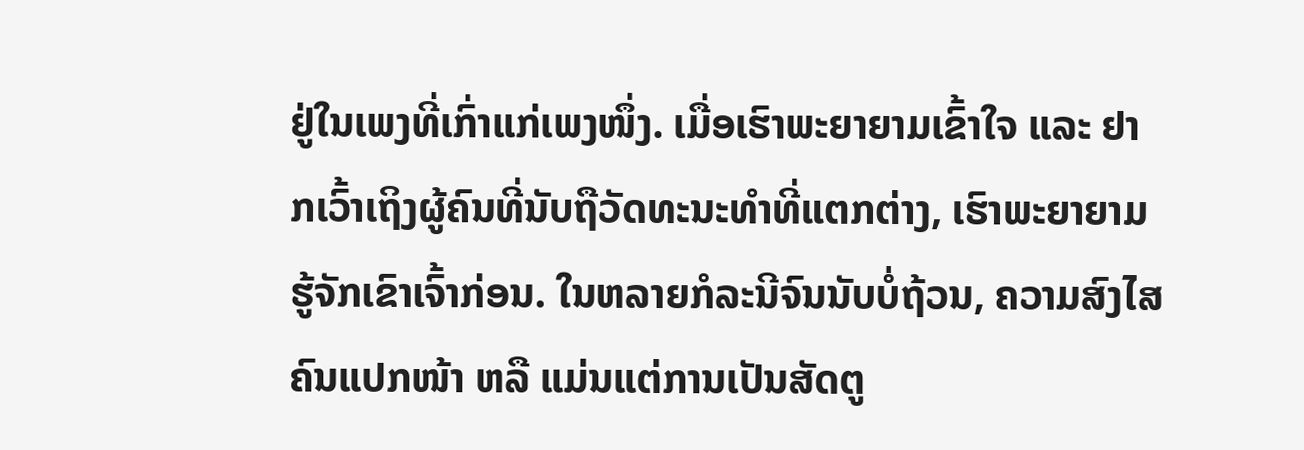ຢູ່ໃນເພງທີ່ເກົ່າແກ່ເພງໜຶ່ງ. ເມື່ອເຮົາພະຍາຍາມເຂົ້າໃຈ ແລະ ຢາກເວົ້າເຖິງຜູ້ຄົນທີ່ນັບຖືວັດທະນະທຳທີ່ແຕກຕ່າງ, ເຮົາພະຍາຍາມຮູ້ຈັກເຂົາເຈົ້າກ່ອນ. ໃນຫລາຍກໍລະນີຈົນນັບບໍ່ຖ້ວນ, ຄວາມສົງໄສຄົນແປກໜ້າ ຫລື ແມ່ນແຕ່ການເປັນສັດຕູ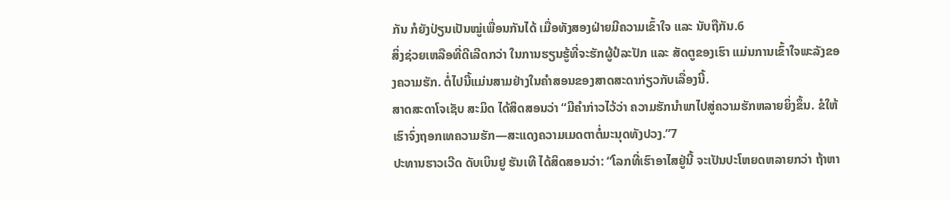ກັນ ກໍຍັງປ່ຽນເປັນໝູ່ເພື່ອນກັນໄດ້ ເມື່ອທັງສອງຝ່າຍມີຄວາມເຂົ້າໃຈ ແລະ ນັບຖືກັນ.6
ສິ່ງຊ່ວຍເຫລືອທີ່ດີເລີດກວ່າ ໃນການຮຽນຮູ້ທີ່ຈະຮັກຜູ້ປໍລະປັກ ແລະ ສັດຕູຂອງເຮົາ ແມ່ນການເຂົ້າໃຈພະລັງຂອງຄວາມຮັກ. ຕໍ່ໄປນີ້ແມ່ນສາມຢ່າງໃນຄຳສອນຂອງສາດສະດາກ່ຽວກັບເລື່ອງນີ້.
ສາດສະດາໂຈເຊັບ ສະມິດ ໄດ້ສິດສອນວ່າ “ມີຄຳກ່າວໄວ້ວ່າ ຄວາມຮັກນຳພາໄປສູ່ຄວາມຮັກຫລາຍຍິ່ງຂຶ້ນ. ຂໍໃຫ້ເຮົາຈົ່ງຖອກເທຄວາມຮັກ—ສະແດງຄວາມເມດຕາຕໍ່ມະນຸດທັງປວງ.”7
ປະທານຮາວເວີດ ດັບເບິນຢູ ຮັນເທີ ໄດ້ສິດສອນວ່າ: “ໂລກທີ່ເຮົາອາໄສຢູ່ນີ້ ຈະເປັນປະໂຫຍດຫລາຍກວ່າ ຖ້າຫາ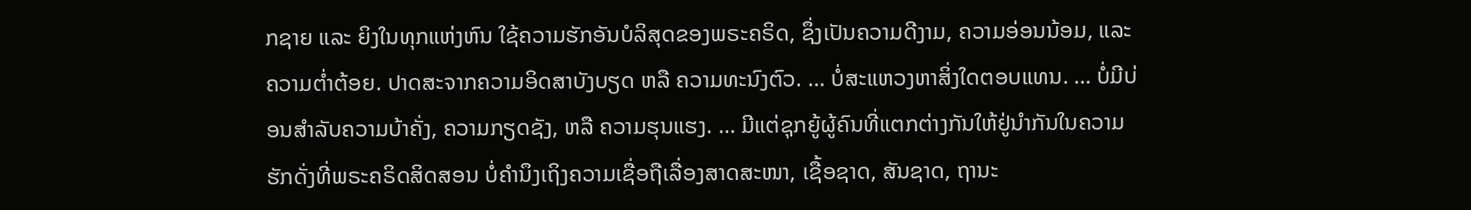ກຊາຍ ແລະ ຍິງໃນທຸກແຫ່ງຫົນ ໃຊ້ຄວາມຮັກອັນບໍລິສຸດຂອງພຣະຄຣິດ, ຊຶ່ງເປັນຄວາມດີງາມ, ຄວາມອ່ອນນ້ອມ, ແລະ ຄວາມຕ່ຳຕ້ອຍ. ປາດສະຈາກຄວາມອິດສາບັງບຽດ ຫລື ຄວາມທະນົງຕົວ. … ບໍ່ສະແຫວງຫາສິ່ງໃດຕອບແທນ. … ບໍ່ມີບ່ອນສຳລັບຄວາມບ້າຄັ່ງ, ຄວາມກຽດຊັງ, ຫລື ຄວາມຮຸນແຮງ. … ມີແຕ່ຊຸກຍູ້ຜູ້ຄົນທີ່ແຕກຕ່າງກັນໃຫ້ຢູ່ນຳກັນໃນຄວາມຮັກດັ່ງທີ່ພຣະຄຣິດສິດສອນ ບໍ່ຄຳນຶງເຖິງຄວາມເຊື່ອຖືເລື່ອງສາດສະໜາ, ເຊື້ອຊາດ, ສັນຊາດ, ຖານະ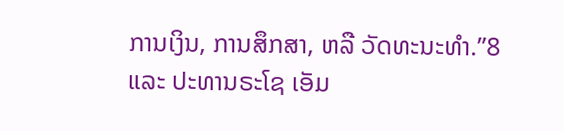ການເງິນ, ການສຶກສາ, ຫລື ວັດທະນະທຳ.”8
ແລະ ປະທານຣະໂຊ ເອັມ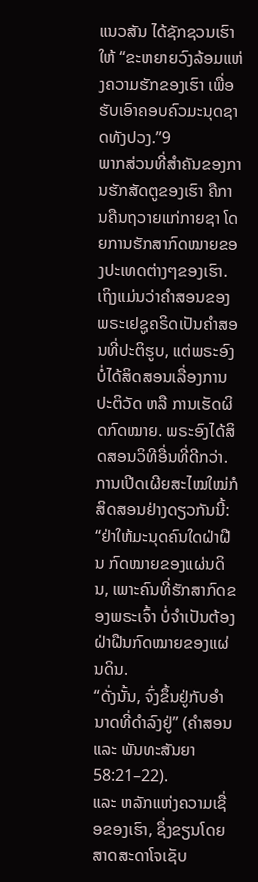ແນວສັນ ໄດ້ຊັກຊວນເຮົາໃຫ້ “ຂະຫຍາຍວົງລ້ອມແຫ່ງຄວາມຮັກຂອງເຮົາ ເພື່ອຮັບເອົາຄອບຄົວມະນຸດຊາດທັງປວງ.”9
ພາກສ່ວນທີ່ສຳຄັນຂອງການຮັກສັດຕູຂອງເຮົາ ຄືການຄືນຖວາຍແກ່ກາຍຊາ ໂດຍການຮັກສາກົດໝາຍຂອງປະເທດຕ່າງໆຂອງເຮົາ. ເຖິງແມ່ນວ່າຄຳສອນຂອງພຣະເຢຊູຄຣິດເປັນຄຳສອນທີ່ປະຕິຮູບ, ແຕ່ພຣະອົງບໍ່ໄດ້ສິດສອນເລື່ອງການປະຕິວັດ ຫລື ການເຮັດຜິດກົດໝາຍ. ພຣະອົງໄດ້ສິດສອນວິທີອື່ນທີ່ດີກວ່າ. ການເປີດເຜີຍສະໄໝໃໝ່ກໍສິດສອນຢ່າງດຽວກັນນີ້:
“ຢ່າໃຫ້ມະນຸດຄົນໃດຝ່າຝືນ ກົດໝາຍຂອງແຜ່ນດິນ, ເພາະຄົນທີ່ຮັກສາກົດຂອງພຣະເຈົ້າ ບໍ່ຈຳເປັນຕ້ອງຝ່າຝືນກົດໝາຍຂອງແຜ່ນດິນ.
“ດັ່ງນັ້ນ, ຈົ່ງຂຶ້ນຢູ່ກັບອຳນາດທີ່ດຳລົງຢູ່” (ຄຳສອນ ແລະ ພັນທະສັນຍາ 58:21–22).
ແລະ ຫລັກແຫ່ງຄວາມເຊື່ອຂອງເຮົາ, ຊຶ່ງຂຽນໂດຍສາດສະດາໂຈເຊັບ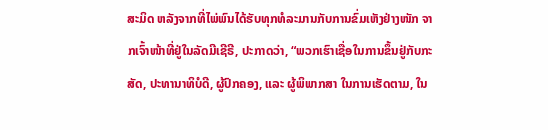ສະມິດ ຫລັງຈາກທີ່ໄພ່ພົນໄດ້ຮັບທຸກທໍລະມານກັບການຂົ່ມເຫັງຢ່າງໜັກ ຈາກເຈົ້າໜ້າທີ່ຢູ່ໃນລັດມີເຊີຣີ, ປະກາດວ່າ, “ພວກເຮົາເຊື່ອໃນການຂຶ້ນຢູ່ກັບກະສັດ, ປະທານາທິບໍດີ, ຜູ້ປົກຄອງ, ແລະ ຜູ້ພິພາກສາ ໃນການເຮັດຕາມ, ໃນ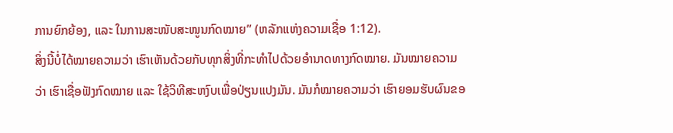ການຍົກຍ້ອງ, ແລະ ໃນການສະໜັບສະໜູນກົດໝາຍ” (ຫລັກແຫ່ງຄວາມເຊື່ອ 1:12).
ສິ່ງນີ້ບໍ່ໄດ້ໝາຍຄວາມວ່າ ເຮົາເຫັນດ້ວຍກັບທຸກສິ່ງທີ່ກະທຳໄປດ້ວຍອຳນາດທາງກົດໝາຍ. ມັນໝາຍຄວາມວ່າ ເຮົາເຊື່ອຟັງກົດໝາຍ ແລະ ໃຊ້ວິທີສະຫງົບເພື່ອປ່ຽນແປງມັນ. ມັນກໍໝາຍຄວາມວ່າ ເຮົາຍອມຮັບຜົນຂອ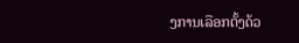ງການເລືອກຕັ້ງດ້ວ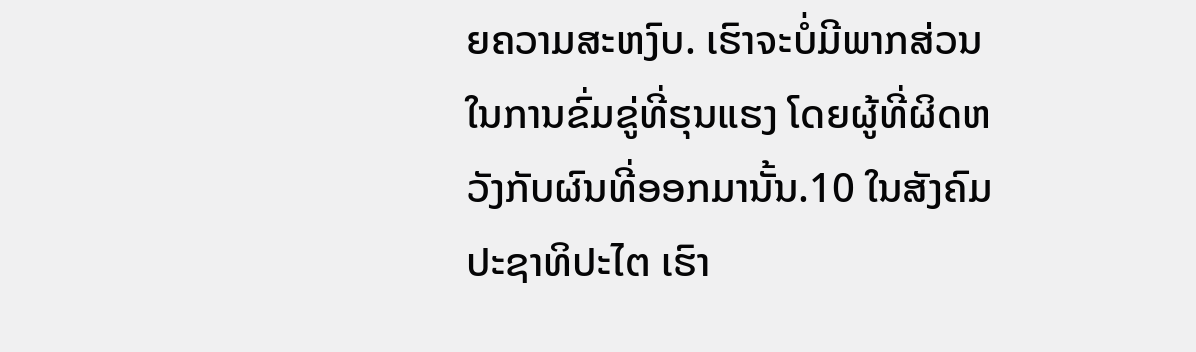ຍຄວາມສະຫງົບ. ເຮົາຈະບໍ່ມີພາກສ່ວນໃນການຂົ່ມຂູ່ທີ່ຮຸນແຮງ ໂດຍຜູ້ທີ່ຜິດຫວັງກັບຜົນທີ່ອອກມານັ້ນ.10 ໃນສັງຄົມປະຊາທິປະໄຕ ເຮົາ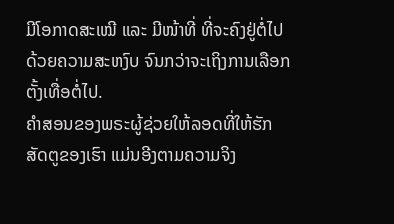ມີໂອກາດສະເໝີ ແລະ ມີໜ້າທີ່ ທີ່ຈະຄົງຢູ່ຕໍ່ໄປດ້ວຍຄວາມສະຫງົບ ຈົນກວ່າຈະເຖິງການເລືອກຕັ້ງເທື່ອຕໍ່ໄປ.
ຄຳສອນຂອງພຣະຜູ້ຊ່ວຍໃຫ້ລອດທີ່ໃຫ້ຮັກສັດຕູຂອງເຮົາ ແມ່ນອີງຕາມຄວາມຈິງ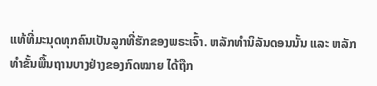ແທ້ທີ່ມະນຸດທຸກຄົນເປັນລູກທີ່ຮັກຂອງພຣະເຈົ້າ. ຫລັກທຳນິລັນດອນນັ້ນ ແລະ ຫລັກທຳຂັ້ນພື້ນຖານບາງຢ່າງຂອງກົດໝາຍ ໄດ້ຖືກ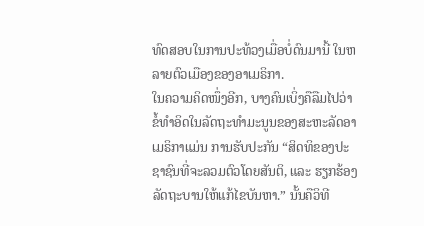ທົດສອບໃນການປະທ້ວງເມື່ອບໍ່ດົນມານີ້ ໃນຫລາຍຕົວເມືອງຂອງອາເມຣິກາ.
ໃນຄວາມຄິດໜຶ່ງອີກ, ບາງຄົນເບິ່ງຄືລືມໄປວ່າ ຂໍ້ທຳອິດໃນລັດຖະທຳມະນູນຂອງສະຫະລັດອາເມຣິກາແມ່ນ ການຮັບປະກັນ “ສິດທິຂອງປະຊາຊົນທີ່ຈະລວມຕົວໂດຍສັນຕິ, ແລະ ຮຽກຮ້ອງລັດຖະບານໃຫ້ແກ້ໄຂບັນຫາ.” ນັ້ນຄືວິທີ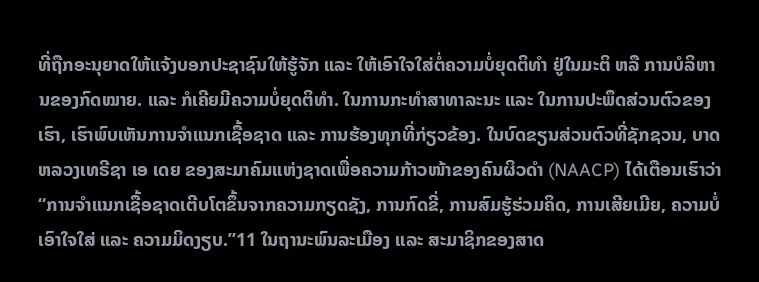ທີ່ຖືກອະນຸຍາດໃຫ້ແຈ້ງບອກປະຊາຊົນໃຫ້ຮູ້ຈັກ ແລະ ໃຫ້ເອົາໃຈໃສ່ຕໍ່ຄວາມບໍ່ຍຸດຕິທຳ ຢູ່ໃນມະຕິ ຫລື ການບໍລິຫານຂອງກົດໝາຍ. ແລະ ກໍເຄີຍມີຄວາມບໍ່ຍຸດຕິທຳ. ໃນການກະທຳສາທາລະນະ ແລະ ໃນການປະພຶດສ່ວນຕົວຂອງເຮົາ, ເຮົາພົບເຫັນການຈຳແນກເຊື້ອຊາດ ແລະ ການຮ້ອງທຸກທີ່ກ່ຽວຂ້ອງ. ໃນບົດຂຽນສ່ວນຕົວທີ່ຊັກຊວນ, ບາດຫລວງເທຣີຊາ ເອ ເດຍ ຂອງສະມາຄົມແຫ່ງຊາດເພື່ອຄວາມກ້າວໜ້າຂອງຄົນຜິວດຳ (NAACP) ໄດ້ເຕືອນເຮົາວ່າ “ການຈຳແນກເຊື້ອຊາດເຕີບໂຕຂຶ້ນຈາກຄວາມກຽດຊັງ, ການກົດຂີ່, ການສົມຮູ້ຮ່ວມຄິດ, ການເສີຍເມີຍ, ຄວາມບໍ່ເອົາໃຈໃສ່ ແລະ ຄວາມມິດງຽບ.”11 ໃນຖານະພົນລະເມືອງ ແລະ ສະມາຊິກຂອງສາດ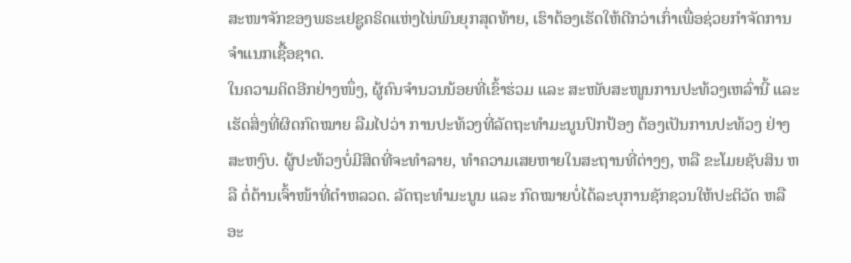ສະໜາຈັກຂອງພຣະເຢຊູຄຣິດແຫ່ງໄພ່ພົນຍຸກສຸດທ້າຍ, ເຮົາຕ້ອງເຮັດໃຫ້ດີກວ່າເກົ່າເພື່ອຊ່ວຍກຳຈັດການຈຳແນກເຊື້ອຊາດ.
ໃນຄວາມຄິດອີກຢ່າງໜຶ່ງ, ຜູ້ຄົນຈຳນວນນ້ອຍທີ່ເຂົ້າຮ່ວມ ແລະ ສະໜັບສະໜູນການປະທ້ວງເຫລົ່ານີ້ ແລະ ເຮັດສິ່ງທີ່ຜິດກົດໝາຍ ລືມໄປວ່າ ການປະທ້ວງທີ່ລັດຖະທຳມະນູນປົກປ້ອງ ຕ້ອງເປັນການປະທ້ວງ ຢ່າງສະຫງົບ. ຜູ້ປະທ້ວງບໍ່ມີສິດທີ່ຈະທຳລາຍ, ທຳຄວາມເສຍຫາຍໃນສະຖານທີ່ຕ່າງໆ, ຫລື ຂະໂມຍຊັບສິນ ຫລື ຕໍ່ຕ້ານເຈົ້າໜ້າທີ່ຕຳຫລວດ. ລັດຖະທຳມະນູນ ແລະ ກົດໝາຍບໍ່ໄດ້ລະບຸການຊັກຊວນໃຫ້ປະຕິວັດ ຫລື ອະ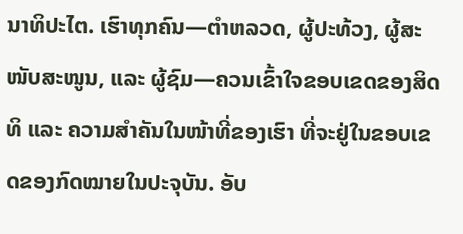ນາທິປະໄຕ. ເຮົາທຸກຄົນ—ຕຳຫລວດ, ຜູ້ປະທ້ວງ, ຜູ້ສະໜັບສະໜູນ, ແລະ ຜູ້ຊົມ—ຄວນເຂົ້າໃຈຂອບເຂດຂອງສິດທິ ແລະ ຄວາມສຳຄັນໃນໜ້າທີ່ຂອງເຮົາ ທີ່ຈະຢູ່ໃນຂອບເຂດຂອງກົດໝາຍໃນປະຈຸບັນ. ອັບ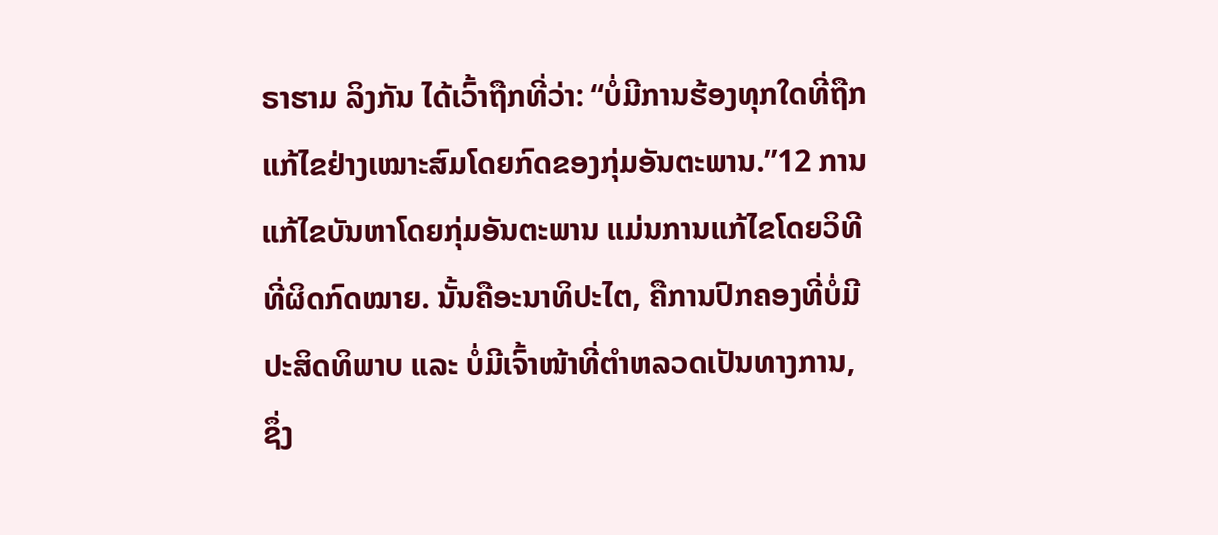ຣາຮາມ ລິງກັນ ໄດ້ເວົ້າຖືກທີ່ວ່າ: “ບໍ່ມີການຮ້ອງທຸກໃດທີ່ຖືກແກ້ໄຂຢ່າງເໝາະສົມໂດຍກົດຂອງກຸ່ມອັນຕະພານ.”12 ການແກ້ໄຂບັນຫາໂດຍກຸ່ມອັນຕະພານ ແມ່ນການແກ້ໄຂໂດຍວິທີທີ່ຜິດກົດໝາຍ. ນັ້ນຄືອະນາທິປະໄຕ, ຄືການປົກຄອງທີ່ບໍ່ມີປະສິດທິພາບ ແລະ ບໍ່ມີເຈົ້າໜ້າທີ່ຕຳຫລວດເປັນທາງການ, ຊຶ່ງ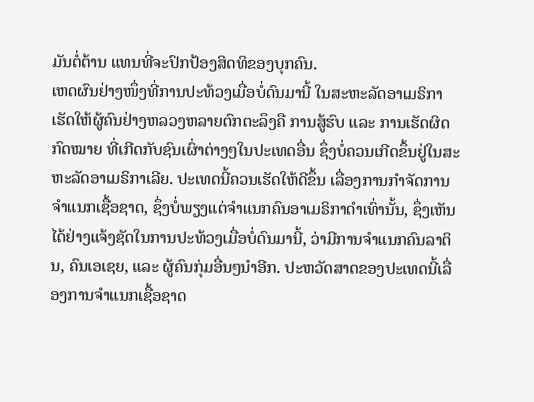ມັນຕໍ່ຕ້ານ ແທນທີ່ຈະປົກປ້ອງສິດທິຂອງບຸກຄົນ.
ເຫດຜົນຢ່າງໜຶ່ງທີ່ການປະທ້ວງເມື່ອບໍ່ດົນມານີ້ ໃນສະຫະລັດອາເມຣິກາ ເຮັດໃຫ້ຜູ້ຄົນຢ່າງຫລວງຫລາຍຕົກຕະລຶງຄື ການສູ້ຮົບ ແລະ ການເຮັດຜິດກົດໝາຍ ທີ່ເກີດກັບຊົນເຜົ່າຕ່າງໆໃນປະເທດອື່ນ ຊຶ່ງບໍ່ຄວນເກີດຂຶ້ນຢູ່ໃນສະຫະລັດອາເມຣິກາເລີຍ. ປະເທດນີ້ຄວນເຮັດໃຫ້ດີຂຶ້ນ ເລື່ອງການກຳຈັດການຈຳແນກເຊື້ອຊາດ, ຊຶ່ງບໍ່ພຽງແຕ່ຈຳແນກຄົນອາເມຣິກາດຳເທົ່ານັ້ນ, ຊຶ່ງເຫັນໄດ້ຢ່າງແຈ້ງຊັດໃນການປະທ້ວງເມື່ອບໍ່ດົນມານີ້, ວ່າມີການຈຳແນກຄົນລາຕິນ, ຄົນເອເຊຍ, ແລະ ຜູ້ຄົນກຸ່ມອື່ນໆນຳອີກ. ປະຫວັດສາດຂອງປະເທດນີ້ເລື່ອງການຈຳແນກເຊື້ອຊາດ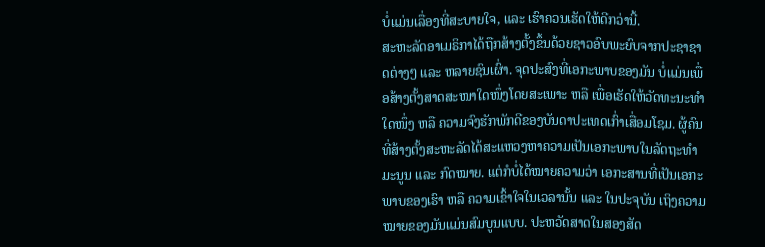ບໍ່ແມ່ນເລື່ອງທີ່ສະບາຍໃຈ, ແລະ ເຮົາຄວນເຮັດໃຫ້ດີກວ່ານີ້.
ສະຫະລັດອາເມຣິກາໄດ້ຖືກສ້າງຕັ້ງຂຶ້ນດ້ວຍຊາວອົບພະຍົບຈາກປະຊາຊາດຕ່າງໆ ແລະ ຫລາຍຊົນເຜົ່າ. ຈຸດປະສົງທີ່ເອກະພາບຂອງມັນ ບໍ່ແມ່ນເພື່ອສ້າງຕັ້ງສາດສະໜາໃດໜຶ່ງໂດຍສະເພາະ ຫລື ເພື່ອເຮັດໃຫ້ວັດທະນະທຳໃດໜຶ່ງ ຫລື ຄວາມຈົງຮັກພັກດີຂອງບັນດາປະເທດເກົ່າເສື່ອມໂຊມ. ຜູ້ຄົນທີ່ສ້າງຕັ້ງສະຫະລັດໄດ້ສະແຫວງຫາຄວາມເປັນເອກະພາບໃນລັດຖະທຳມະນູນ ແລະ ກົດໝາຍ. ແຕ່ກໍບໍ່ໄດ້ໝາຍຄວາມວ່າ ເອກະສານທີ່ເປັນເອກະພາບຂອງເຮົາ ຫລື ຄວາມເຂົ້າໃຈໃນເວລານັ້ນ ແລະ ໃນປະຈຸບັນ ເຖິງຄວາມໝາຍຂອງມັນແມ່ນສົມບູນແບບ. ປະຫວັດສາດໃນສອງສັດ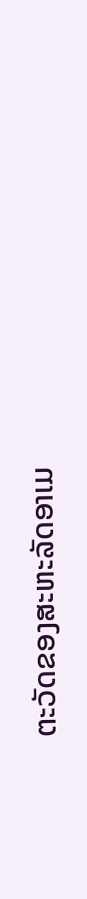ຕະວັດຂອງສະຫະລັດອາເມ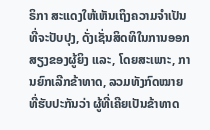ຣິກາ ສະແດງໃຫ້ເຫັນເຖິງຄວາມຈຳເປັນທີ່ຈະປັບປຸງ, ດັ່ງເຊັ່ນສິດທິໃນການອອກສຽງຂອງຜູ້ຍິງ ແລະ, ໂດຍສະເພາະ, ການຍົກເລີກຂ້າທາດ, ລວມທັງກົດໝາຍທີ່ຮັບປະກັນວ່າ ຜູ້ທີ່ເຄີຍເປັນຂ້າທາດ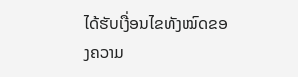ໄດ້ຮັບເງື່ອນໄຂທັງໝົດຂອງຄວາມ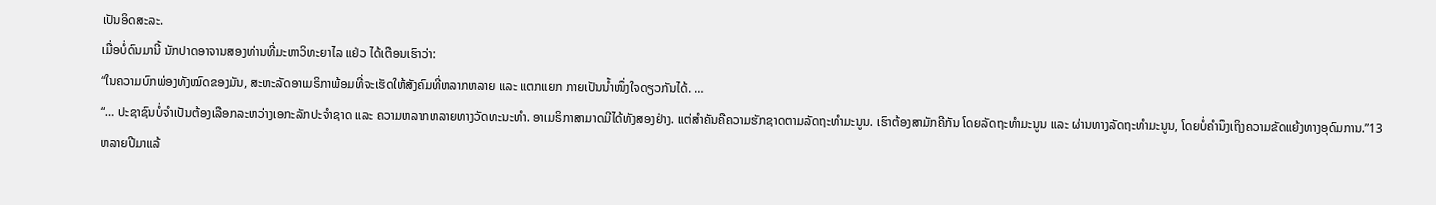ເປັນອິດສະລະ.
ເມື່ອບໍ່ດົນມານີ້ ນັກປາດອາຈານສອງທ່ານທີ່ມະຫາວິທະຍາໄລ ແຢ່ວ ໄດ້ເຕືອນເຮົາວ່າ:
“ໃນຄວາມບົກພ່ອງທັງໝົດຂອງມັນ, ສະຫະລັດອາເມຣິກາພ້ອມທີ່ຈະເຮັດໃຫ້ສັງຄົມທີ່ຫລາກຫລາຍ ແລະ ແຕກແຍກ ກາຍເປັນນ້ຳໜຶ່ງໃຈດຽວກັນໄດ້. …
“… ປະຊາຊົນບໍ່ຈຳເປັນຕ້ອງເລືອກລະຫວ່າງເອກະລັກປະຈຳຊາດ ແລະ ຄວາມຫລາກຫລາຍທາງວັດທະນະທຳ. ອາເມຣິກາສາມາດມີໄດ້ທັງສອງຢ່າງ. ແຕ່ສຳຄັນຄືຄວາມຮັກຊາດຕາມລັດຖະທຳມະນູນ. ເຮົາຕ້ອງສາມັກຄີກັນ ໂດຍລັດຖະທຳມະນູນ ແລະ ຜ່ານທາງລັດຖະທຳມະນູນ, ໂດຍບໍ່ຄຳນຶງເຖິງຄວາມຂັດແຍ້ງທາງອຸດົມການ.”13
ຫລາຍປີມາແລ້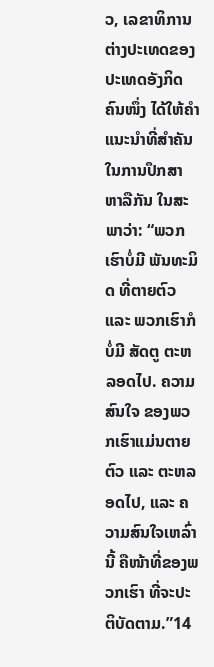ວ, ເລຂາທິການຕ່າງປະເທດຂອງປະເທດອັງກິດຄົນໜຶ່ງ ໄດ້ໃຫ້ຄຳແນະນຳທີ່ສຳຄັນ ໃນການປຶກສາຫາລືກັນ ໃນສະພາວ່າ: “ພວກເຮົາບໍ່ມີ ພັນທະມິດ ທີ່ຕາຍຕົວ ແລະ ພວກເຮົາກໍບໍ່ມີ ສັດຕູ ຕະຫລອດໄປ. ຄວາມສົນໃຈ ຂອງພວກເຮົາແມ່ນຕາຍຕົວ ແລະ ຕະຫລອດໄປ, ແລະ ຄວາມສົນໃຈເຫລົ່ານີ້ ຄືໜ້າທີ່ຂອງພວກເຮົາ ທີ່ຈະປະຕິບັດຕາມ.”14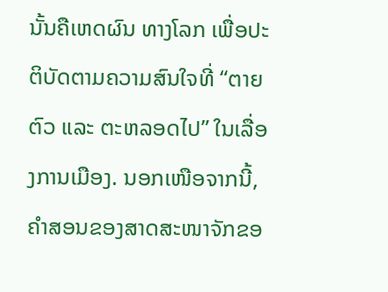ນັ້ນຄືເຫດຜົນ ທາງໂລກ ເພື່ອປະຕິບັດຕາມຄວາມສົນໃຈທີ່ “ຕາຍຕົວ ແລະ ຕະຫລອດໄປ” ໃນເລື່ອງການເມືອງ. ນອກເໜືອຈາກນີ້, ຄຳສອນຂອງສາດສະໜາຈັກຂອ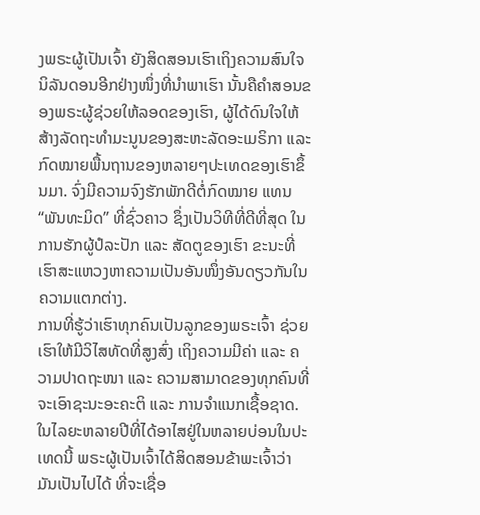ງພຣະຜູ້ເປັນເຈົ້າ ຍັງສິດສອນເຮົາເຖິງຄວາມສົນໃຈນິລັນດອນອີກຢ່າງໜຶ່ງທີ່ນຳພາເຮົາ ນັ້ນຄືຄຳສອນຂອງພຣະຜູ້ຊ່ວຍໃຫ້ລອດຂອງເຮົາ, ຜູ້ໄດ້ດົນໃຈໃຫ້ສ້າງລັດຖະທຳມະນູນຂອງສະຫະລັດອະເມຣິກາ ແລະ ກົດໝາຍພື້ນຖານຂອງຫລາຍໆປະເທດຂອງເຮົາຂຶ້ນມາ. ຈົ່ງມີຄວາມຈົງຮັກພັກດີຕໍ່ກົດໝາຍ ແທນ “ພັນທະມິດ” ທີ່ຊົ່ວຄາວ ຊຶ່ງເປັນວິທີທີ່ດີທີ່ສຸດ ໃນການຮັກຜູ້ປໍລະປັກ ແລະ ສັດຕູຂອງເຮົາ ຂະນະທີ່ເຮົາສະແຫວງຫາຄວາມເປັນອັນໜຶ່ງອັນດຽວກັນໃນຄວາມແຕກຕ່າງ.
ການທີ່ຮູ້ວ່າເຮົາທຸກຄົນເປັນລູກຂອງພຣະເຈົ້າ ຊ່ວຍເຮົາໃຫ້ມີວິໄສທັດທີ່ສູງສົ່ງ ເຖິງຄວາມມີຄ່າ ແລະ ຄວາມປາດຖະໜາ ແລະ ຄວາມສາມາດຂອງທຸກຄົນທີ່ຈະເອົາຊະນະອະຄະຕິ ແລະ ການຈຳແນກເຊື້ອຊາດ. ໃນໄລຍະຫລາຍປີທີ່ໄດ້ອາໄສຢູ່ໃນຫລາຍບ່ອນໃນປະເທດນີ້ ພຣະຜູ້ເປັນເຈົ້າໄດ້ສິດສອນຂ້າພະເຈົ້າວ່າ ມັນເປັນໄປໄດ້ ທີ່ຈະເຊື່ອ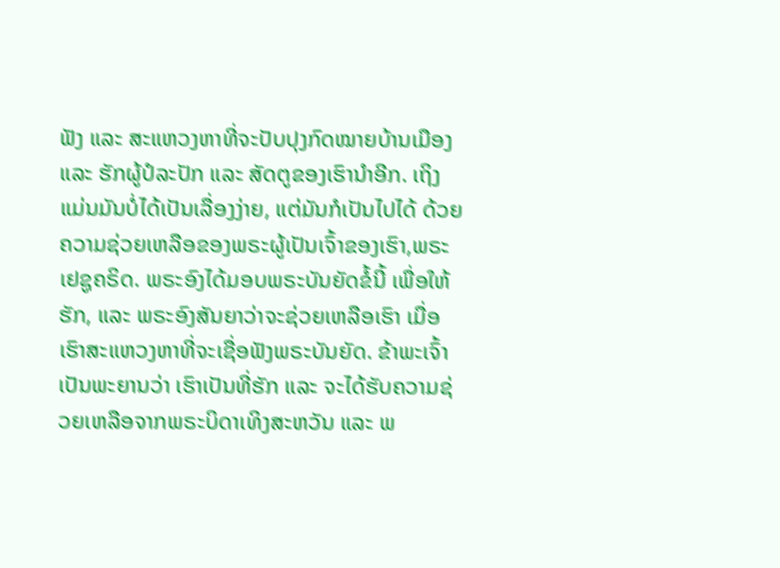ຟັງ ແລະ ສະແຫວງຫາທີ່ຈະປັບປຸງກົດໝາຍບ້ານເມືອງ ແລະ ຮັກຜູ້ປໍລະປັກ ແລະ ສັດຕູຂອງເຮົານຳອີກ. ເຖິງແມ່ນມັນບໍ່ໄດ້ເປັນເລື່ອງງ່າຍ, ແຕ່ມັນກໍເປັນໄປໄດ້ ດ້ວຍຄວາມຊ່ວຍເຫລືອຂອງພຣະຜູ້ເປັນເຈົ້າຂອງເຮົາ,ພຣະເຢຊູຄຣິດ. ພຣະອົງໄດ້ມອບພຣະບັນຍັດຂໍ້ນີ້ ເພື່ອໃຫ້ຮັກ, ແລະ ພຣະອົງສັນຍາວ່າຈະຊ່ວຍເຫລືອເຮົາ ເມື່ອເຮົາສະແຫວງຫາທີ່ຈະເຊື່ອຟັງພຣະບັນຍັດ. ຂ້າພະເຈົ້າເປັນພະຍານວ່າ ເຮົາເປັນທີ່ຮັກ ແລະ ຈະໄດ້ຮັບຄວາມຊ່ວຍເຫລືອຈາກພຣະບິດາເທິງສະຫວັນ ແລະ ພ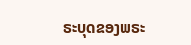ຣະບຸດຂອງພຣະ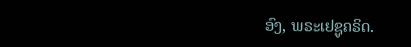ອົງ, ພຣະເຢຊູຄຣິດ.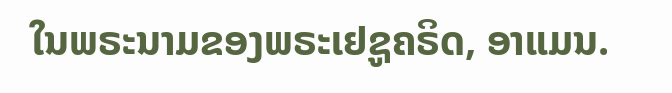ໃນພຣະນາມຂອງພຣະເຢຊູຄຣິດ, ອາແມນ.